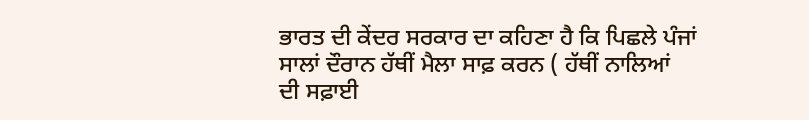ਭਾਰਤ ਦੀ ਕੇਂਦਰ ਸਰਕਾਰ ਦਾ ਕਹਿਣਾ ਹੈ ਕਿ ਪਿਛਲੇ ਪੰਜਾਂ ਸਾਲਾਂ ਦੌਰਾਨ ਹੱਥੀਂ ਮੈਲਾ ਸਾਫ਼ ਕਰਨ ( ਹੱਥੀਂ ਨਾਲਿਆਂ ਦੀ ਸਫ਼ਾਈ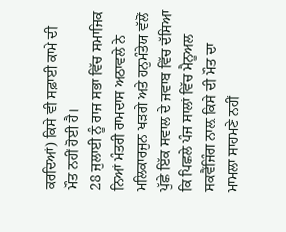ਕਰਦਿਆਂ) ਕਿਸੇ ਵੀ ਸਫ਼ਾਈ ਕਾਮੇ ਦੀ ਮੌਤ ਨਹੀਂ ਹੋਈ ਹੈ।
28 ਜੁਲਾਈ ਨੂੰ ਰਾਜ ਸਭਾ ਵਿੱਚ ਸਮਾਜਿਕ ਨਿਆਂ ਮੰਤਰੀ ਰਾਮਦਾਸ ਅਠਾਵਲੇ ਨੇ ਮਲਿਕਾਰਜੁਨ ਖੜਗੇ ਅਤੇ ਹਨੁਮੰਤੇਯ ਵੱਲੋਂ ਪੁੱਛੇ ਇੱਕ ਸਵਾਲ ਦੇ ਜਵਾਬ ਵਿੱਚ ਦੱਸਿਆ ਕਿ ਪਿਛਲੇ ਪੰਜ ਸਾਲਾਂ ਵਿੱਚ ਮੈਨੂਅਲ ਸਕਵੈਂਜਿੰਗ ਨਾਲ਼ ਕਿਸੇ ਦੀ ਮੌਤ ਦਾ ਮਾਮਲਾ ਸਾਹਮਣੇ ਨਹੀਂ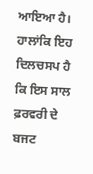ਆਇਆ ਹੈ।
ਹਾਲਾਂਕਿ ਇਹ ਦਿਲਚਸਪ ਹੈ ਕਿ ਇਸ ਸਾਲ ਫ਼ਰਵਰੀ ਦੇ ਬਜਟ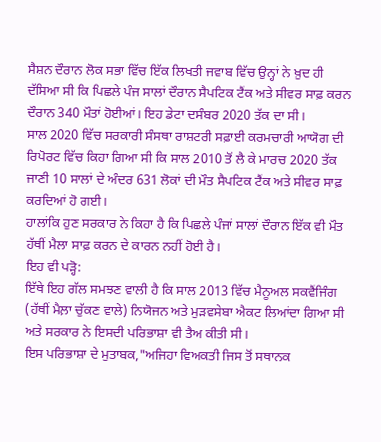ਸੈਸ਼ਨ ਦੌਰਾਨ ਲੋਕ ਸਭਾ ਵਿੱਚ ਇੱਕ ਲਿਖਤੀ ਜਵਾਬ ਵਿੱਚ ਉਨ੍ਹਾਂ ਨੇ ਖ਼ੁਦ ਹੀ ਦੱਸਿਆ ਸੀ ਕਿ ਪਿਛਲੇ ਪੰਜ ਸਾਲਾਂ ਦੌਰਾਨ ਸੈਪਟਿਕ ਟੈਂਕ ਅਤੇ ਸੀਵਰ ਸਾਫ਼ ਕਰਨ ਦੌਰਾਨ 340 ਮੌਤਾਂ ਹੋਈਆਂ। ਇਹ ਡੇਟਾ ਦਸੰਬਰ 2020 ਤੱਕ ਦਾ ਸੀ।
ਸਾਲ 2020 ਵਿੱਚ ਸਰਕਾਰੀ ਸੰਸਥਾ ਰਾਸ਼ਟਰੀ ਸਫ਼ਾਈ ਕਰਮਚਾਰੀ ਆਯੋਗ ਦੀ ਰਿਪੋਰਟ ਵਿੱਚ ਕਿਹਾ ਗਿਆ ਸੀ ਕਿ ਸਾਲ 2010 ਤੋਂ ਲੈ ਕੇ ਮਾਰਚ 2020 ਤੱਕ ਜਾਣੀ 10 ਸਾਲਾਂ ਦੇ ਅੰਦਰ 631 ਲੋਕਾਂ ਦੀ ਮੌਤ ਸੈਪਟਿਕ ਟੈਂਕ ਅਤੇ ਸੀਵਰ ਸਾਫ਼ ਕਰਦਿਆਂ ਹੋ ਗਈ।
ਹਾਲਾਂਕਿ ਹੁਣ ਸਰਕਾਰ ਨੇ ਕਿਹਾ ਹੈ ਕਿ ਪਿਛਲੇ ਪੰਜਾਂ ਸਾਲਾਂ ਦੌਰਾਨ ਇੱਕ ਵੀ ਮੌਤ ਹੱਥੀਂ ਮੈਲਾ ਸਾਫ਼ ਕਰਨ ਦੇ ਕਾਰਨ ਨਹੀਂ ਹੋਈ ਹੈ।
ਇਹ ਵੀ ਪੜ੍ਹੋ:
ਇੱਥੇ ਇਹ ਗੱਲ ਸਮਝਣ ਵਾਲੀ ਹੈ ਕਿ ਸਾਲ 2013 ਵਿੱਚ ਮੈਨੂਅਲ ਸਕਵੈਂਜਿੰਗ (ਹੱਥੀਂ ਮੈਲ਼ਾ ਚੁੱਕਣ ਵਾਲੇ) ਨਿਯੋਜਨ ਅਤੇ ਮੁੜਵਸੇਬਾ ਐਕਟ ਲਿਆਂਦਾ ਗਿਆ ਸੀ ਅਤੇ ਸਰਕਾਰ ਨੇ ਇਸਦੀ ਪਰਿਭਾਸ਼ਾ ਵੀ ਤੈਅ ਕੀਤੀ ਸੀ।
ਇਸ ਪਰਿਭਾਸ਼ਾ ਦੇ ਮੁਤਾਬਕ,"ਅਜਿਹਾ ਵਿਅਕਤੀ ਜਿਸ ਤੋਂ ਸਥਾਨਕ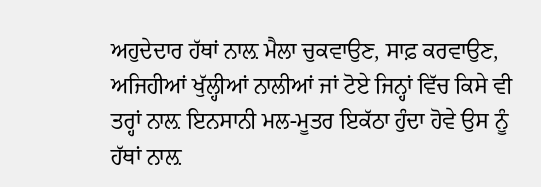ਅਹੁਦੇਦਾਰ ਹੱਥਾਂ ਨਾਲ਼ ਮੈਲਾ ਚੁਕਵਾਉਣ, ਸਾਫ਼ ਕਰਵਾਉਣ, ਅਜਿਹੀਆਂ ਖੁੱਲ੍ਹੀਆਂ ਨਾਲੀਆਂ ਜਾਂ ਟੋਏ ਜਿਨ੍ਹਾਂ ਵਿੱਚ ਕਿਸੇ ਵੀ ਤਰ੍ਹਾਂ ਨਾਲ਼ ਇਨਸਾਨੀ ਮਲ-ਮੂਤਰ ਇਕੱਠਾ ਹੁੰਦਾ ਹੋਵੇ ਉਸ ਨੂੰ ਹੱਥਾਂ ਨਾਲ਼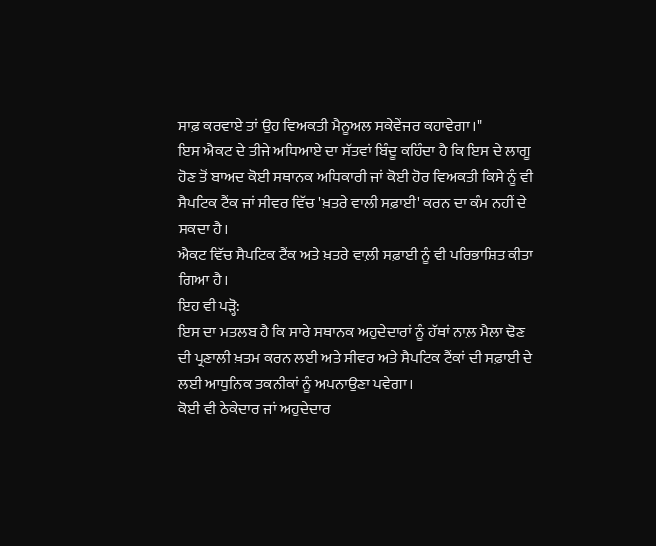ਸਾਫ਼ ਕਰਵਾਏ ਤਾਂ ਉਹ ਵਿਅਕਤੀ ਮੈਨੂਅਲ ਸਕੇਵੇਂਜਰ ਕਹਾਵੇਗਾ।"
ਇਸ ਐਕਟ ਦੇ ਤੀਜੇ ਅਧਿਆਏ ਦਾ ਸੱਤਵਾਂ ਬਿੰਦੂ ਕਹਿੰਦਾ ਹੈ ਕਿ ਇਸ ਦੇ ਲਾਗੂ ਹੋਣ ਤੋਂ ਬਾਅਦ ਕੋਈ ਸਥਾਨਕ ਅਧਿਕਾਰੀ ਜਾਂ ਕੋਈ ਹੋਰ ਵਿਅਕਤੀ ਕਿਸੇ ਨੂੰ ਵੀ ਸੈਪਟਿਕ ਟੈਂਕ ਜਾਂ ਸੀਵਰ ਵਿੱਚ 'ਖ਼ਤਰੇ ਵਾਲੀ ਸਫ਼ਾਈ' ਕਰਨ ਦਾ ਕੰਮ ਨਹੀਂ ਦੇ ਸਕਦਾ ਹੈ।
ਐਕਟ ਵਿੱਚ ਸੈਪਟਿਕ ਟੈਂਕ ਅਤੇ ਖ਼ਤਰੇ ਵਾਲ਼ੀ ਸਫ਼ਾਈ ਨੂੰ ਵੀ ਪਰਿਭਾਸ਼ਿਤ ਕੀਤਾ ਗਿਆ ਹੈ।
ਇਹ ਵੀ ਪੜ੍ਹੋ:
ਇਸ ਦਾ ਮਤਲਬ ਹੈ ਕਿ ਸਾਰੇ ਸਥਾਨਕ ਅਹੁਦੇਦਾਰਾਂ ਨੂੰ ਹੱਥਾਂ ਨਾਲ਼ ਮੈਲਾ ਢੋਣ ਦੀ ਪ੍ਰਣਾਲੀ ਖ਼ਤਮ ਕਰਨ ਲਈ ਅਤੇ ਸੀਵਰ ਅਤੇ ਸੈਪਟਿਕ ਟੈਂਕਾਂ ਦੀ ਸਫ਼ਾਈ ਦੇ ਲਈ ਆਧੁਨਿਕ ਤਕਨੀਕਾਂ ਨੂੰ ਅਪਨਾਉਣਾ ਪਵੇਗਾ।
ਕੋਈ ਵੀ ਠੇਕੇਦਾਰ ਜਾਂ ਅਹੁਦੇਦਾਰ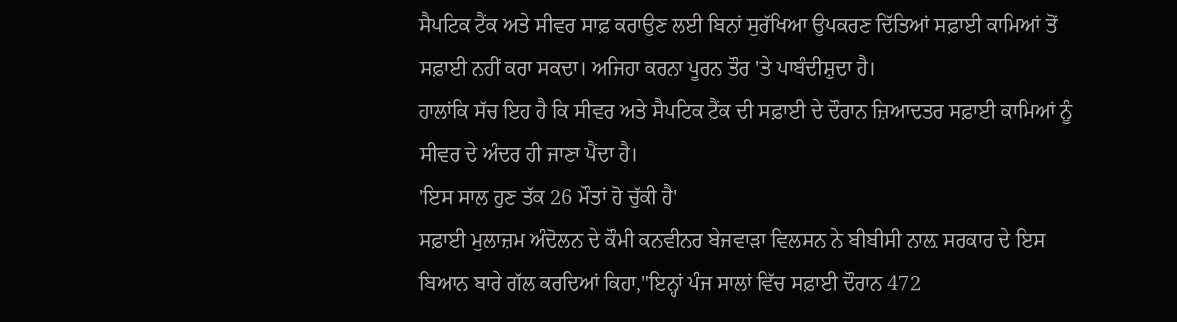ਸੈਪਟਿਕ ਟੈਂਕ ਅਤੇ ਸੀਵਰ ਸਾਫ਼ ਕਰਾਉਣ ਲਈ ਬਿਨਾਂ ਸੁਰੱਖਿਆ ਉਪਕਰਣ ਦਿੱਤਿਆਂ ਸਫ਼ਾਈ ਕਾਮਿਆਂ ਤੋਂ ਸਫ਼ਾਈ ਨਹੀਂ ਕਰਾ ਸਕਦਾ। ਅਜਿਹਾ ਕਰਨਾ ਪੂਰਨ ਤੌਰ 'ਤੇ ਪਾਬੰਦੀਸ਼ੁਦਾ ਹੈ।
ਹਾਲਾਂਕਿ ਸੱਚ ਇਹ ਹੈ ਕਿ ਸੀਵਰ ਅਤੇ ਸੈਪਟਿਕ ਟੈਂਕ ਦੀ ਸਫ਼ਾਈ ਦੇ ਦੌਰਾਨ ਜ਼ਿਆਦਤਰ ਸਫ਼ਾਈ ਕਾਮਿਆਂ ਨੂੰ ਸੀਵਰ ਦੇ ਅੰਦਰ ਹੀ ਜਾਣਾ ਪੈਂਦਾ ਹੈ।
'ਇਸ ਸਾਲ ਹੁਣ ਤੱਕ 26 ਮੌਤਾਂ ਹੋ ਚੁੱਕੀ ਹੈ'
ਸਫ਼ਾਈ ਮੁਲਾਜ਼ਮ ਅੰਦੋਲਨ ਦੇ ਕੌਮੀ ਕਨਵੀਨਰ ਬੇਜਵਾੜਾ ਵਿਲਸਨ ਨੇ ਬੀਬੀਸੀ ਨਾਲ਼ ਸਰਕਾਰ ਦੇ ਇਸ ਬਿਆਨ ਬਾਰੇ ਗੱਲ ਕਰਦਿਆਂ ਕਿਹਾ,"ਇਨ੍ਹਾਂ ਪੰਜ ਸਾਲਾਂ ਵਿੱਚ ਸਫ਼ਾਈ ਦੌਰਾਨ 472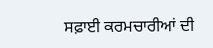ਸਫ਼ਾਈ ਕਰਮਚਾਰੀਆਂ ਦੀ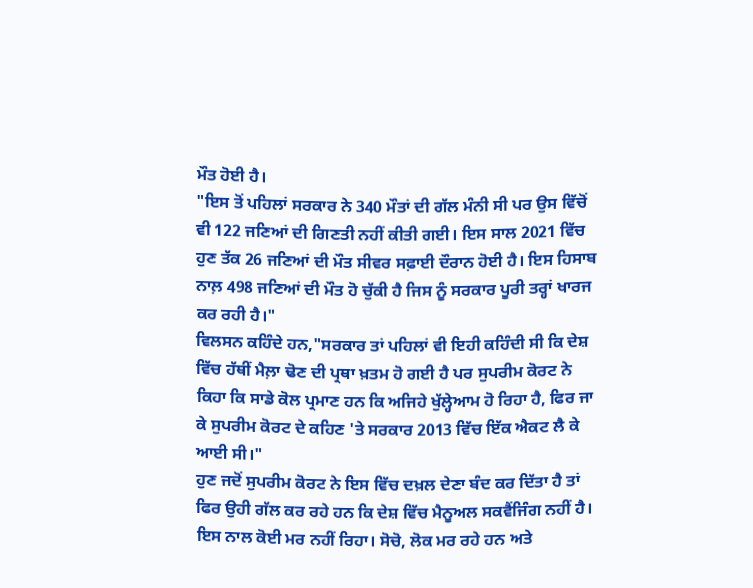ਮੌਤ ਹੋਈ ਹੈ।
"ਇਸ ਤੋਂ ਪਹਿਲਾਂ ਸਰਕਾਰ ਨੇ 340 ਮੌਤਾਂ ਦੀ ਗੱਲ ਮੰਨੀ ਸੀ ਪਰ ਉਸ ਵਿੱਚੋਂ ਵੀ 122 ਜਣਿਆਂ ਦੀ ਗਿਣਤੀ ਨਹੀਂ ਕੀਤੀ ਗਈ। ਇਸ ਸਾਲ 2021 ਵਿੱਚ ਹੁਣ ਤੱਕ 26 ਜਣਿਆਂ ਦੀ ਮੌਤ ਸੀਵਰ ਸਫ਼ਾਈ ਦੌਰਾਨ ਹੋਈ ਹੈ। ਇਸ ਹਿਸਾਬ ਨਾਲ਼ 498 ਜਣਿਆਂ ਦੀ ਮੌਤ ਹੋ ਚੁੱਕੀ ਹੈ ਜਿਸ ਨੂੰ ਸਰਕਾਰ ਪੂਰੀ ਤਰ੍ਹਾਂ ਖਾਰਜ ਕਰ ਰਹੀ ਹੈ।"
ਵਿਲਸਨ ਕਹਿੰਦੇ ਹਨ,"ਸਰਕਾਰ ਤਾਂ ਪਹਿਲਾਂ ਵੀ ਇਹੀ ਕਹਿੰਦੀ ਸੀ ਕਿ ਦੇਸ਼ ਵਿੱਚ ਹੱਥੀਂ ਮੈਲ਼ਾ ਢੋਣ ਦੀ ਪ੍ਰਥਾ ਖ਼ਤਮ ਹੋ ਗਈ ਹੈ ਪਰ ਸੁਪਰੀਮ ਕੋਰਟ ਨੇ ਕਿਹਾ ਕਿ ਸਾਡੇ ਕੋਲ ਪ੍ਰਮਾਣ ਹਨ ਕਿ ਅਜਿਹੇ ਖੁੱਲ੍ਹੇਆਮ ਹੋ ਰਿਹਾ ਹੈ, ਫਿਰ ਜਾ ਕੇ ਸੁਪਰੀਮ ਕੋਰਟ ਦੇ ਕਹਿਣ 'ਤੇ ਸਰਕਾਰ 2013 ਵਿੱਚ ਇੱਕ ਐਕਟ ਲੈ ਕੇ ਆਈ ਸੀ।"
ਹੁਣ ਜਦੋਂ ਸੁਪਰੀਮ ਕੋਰਟ ਨੇ ਇਸ ਵਿੱਚ ਦਖ਼ਲ ਦੇਣਾ ਬੰਦ ਕਰ ਦਿੱਤਾ ਹੈ ਤਾਂ ਫਿਰ ਉਹੀ ਗੱਲ ਕਰ ਰਹੇ ਹਨ ਕਿ ਦੇਸ਼ ਵਿੱਚ ਮੈਨੂਅਲ ਸਕਵੈਂਜਿੰਗ ਨਹੀਂ ਹੈ।
ਇਸ ਨਾਲ ਕੋਈ ਮਰ ਨਹੀਂ ਰਿਹਾ। ਸੋਚੋ, ਲੋਕ ਮਰ ਰਹੇ ਹਨ ਅਤੇ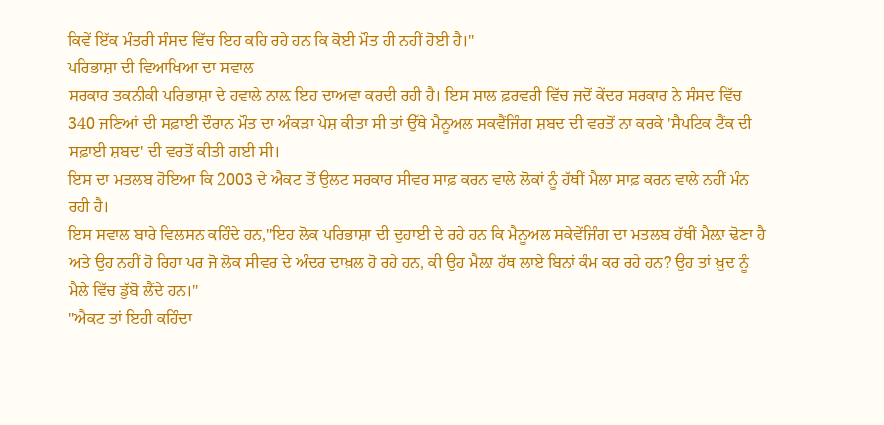ਕਿਵੇਂ ਇੱਕ ਮੰਤਰੀ ਸੰਸਦ ਵਿੱਚ ਇਹ ਕਹਿ ਰਹੇ ਹਨ ਕਿ ਕੋਈ ਮੌਤ ਹੀ ਨਹੀਂ ਹੋਈ ਹੈ।"
ਪਰਿਭਾਸ਼ਾ ਦੀ ਵਿਆਖਿਆ ਦਾ ਸਵਾਲ
ਸਰਕਾਰ ਤਕਨੀਕੀ ਪਰਿਭਾਸ਼ਾ ਦੇ ਹਵਾਲੇ ਨਾਲ਼ ਇਹ ਦਾਅਵਾ ਕਰਦੀ ਰਹੀ ਹੈ। ਇਸ ਸਾਲ ਫ਼ਰਵਰੀ ਵਿੱਚ ਜਦੋਂ ਕੇਂਦਰ ਸਰਕਾਰ ਨੇ ਸੰਸਦ ਵਿੱਚ 340 ਜਣਿਆਂ ਦੀ ਸਫ਼ਾਈ ਦੌਰਾਨ ਮੌਤ ਦਾ ਅੰਕੜਾ ਪੇਸ਼ ਕੀਤਾ ਸੀ ਤਾਂ ਉੱਥੇ ਮੈਨੂਅਲ ਸਕਵੈਂਜਿੰਗ ਸ਼ਬਦ ਦੀ ਵਰਤੋਂ ਨਾ ਕਰਕੇ 'ਸੈਪਟਿਕ ਟੈਂਕ ਦੀ ਸਫ਼ਾਈ ਸ਼ਬਦ' ਦੀ ਵਰਤੋਂ ਕੀਤੀ ਗਈ ਸੀ।
ਇਸ ਦਾ ਮਤਲਬ ਹੋਇਆ ਕਿ 2003 ਦੇ ਐਕਟ ਤੋਂ ਉਲਟ ਸਰਕਾਰ ਸੀਵਰ ਸਾਫ਼ ਕਰਨ ਵਾਲੇ ਲੋਕਾਂ ਨੂੰ ਹੱਥੀਂ ਮੈਲਾ ਸਾਫ਼ ਕਰਨ ਵਾਲੇ ਨਹੀਂ ਮੰਨ ਰਹੀ ਹੈ।
ਇਸ ਸਵਾਲ ਬਾਰੇ ਵਿਲਸਨ ਕਹਿੰਦੇ ਹਨ,"ਇਹ ਲੋਕ ਪਰਿਭਾਸ਼ਾ ਦੀ ਦੁਹਾਈ ਦੇ ਰਹੇ ਹਨ ਕਿ ਮੈਨੂਅਲ ਸਕੇਵੇਂਜਿੰਗ ਦਾ ਮਤਲਬ ਹੱਥੀਂ ਮੈਲ਼ਾ ਢੋਣਾ ਹੈ ਅਤੇ ਉਹ ਨਹੀਂ ਹੋ ਰਿਹਾ ਪਰ ਜੋ ਲੋਕ ਸੀਵਰ ਦੇ ਅੰਦਰ ਦਾਖ਼ਲ ਹੋ ਰਹੇ ਹਨ, ਕੀ ਉਹ ਮੈਲ਼ਾ ਹੱਥ ਲਾਏ ਬਿਨਾਂ ਕੰਮ ਕਰ ਰਹੇ ਹਨ? ਉਹ ਤਾਂ ਖ਼ੁਦ ਨੂੰ ਮੈਲੇ ਵਿੱਚ ਡੁੱਬੋ ਲੈਂਦੇ ਹਨ।"
"ਐਕਟ ਤਾਂ ਇਹੀ ਕਹਿੰਦਾ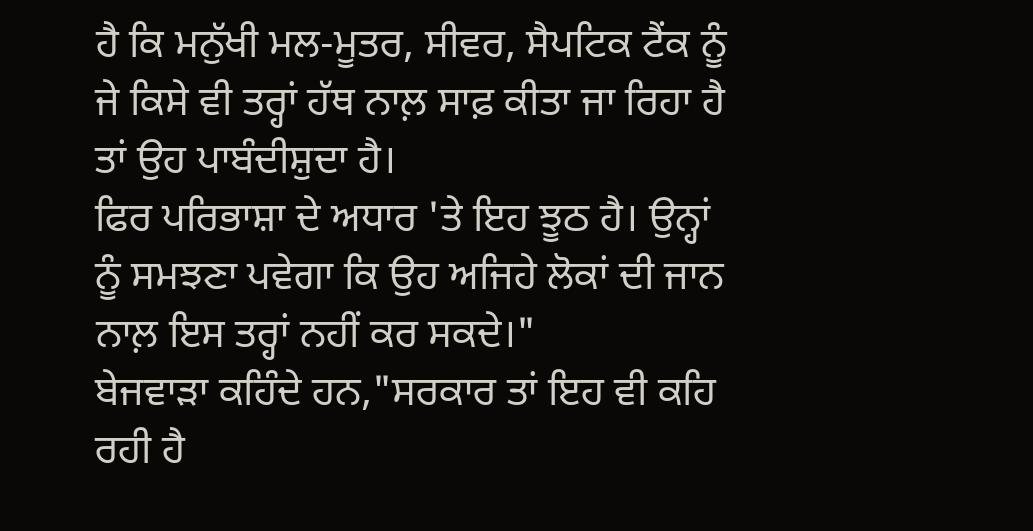ਹੈ ਕਿ ਮਨੁੱਖੀ ਮਲ-ਮੂਤਰ, ਸੀਵਰ, ਸੈਪਟਿਕ ਟੈਂਕ ਨੂੰ ਜੇ ਕਿਸੇ ਵੀ ਤਰ੍ਹਾਂ ਹੱਥ ਨਾਲ਼ ਸਾਫ਼ ਕੀਤਾ ਜਾ ਰਿਹਾ ਹੈ ਤਾਂ ਉਹ ਪਾਬੰਦੀਸ਼ੁਦਾ ਹੈ।
ਫਿਰ ਪਰਿਭਾਸ਼ਾ ਦੇ ਅਧਾਰ 'ਤੇ ਇਹ ਝੂਠ ਹੈ। ਉਨ੍ਹਾਂ ਨੂੰ ਸਮਝਣਾ ਪਵੇਗਾ ਕਿ ਉਹ ਅਜਿਹੇ ਲੋਕਾਂ ਦੀ ਜਾਨ ਨਾਲ਼ ਇਸ ਤਰ੍ਹਾਂ ਨਹੀਂ ਕਰ ਸਕਦੇ।"
ਬੇਜਵਾੜਾ ਕਹਿੰਦੇ ਹਨ,"ਸਰਕਾਰ ਤਾਂ ਇਹ ਵੀ ਕਹਿ ਰਹੀ ਹੈ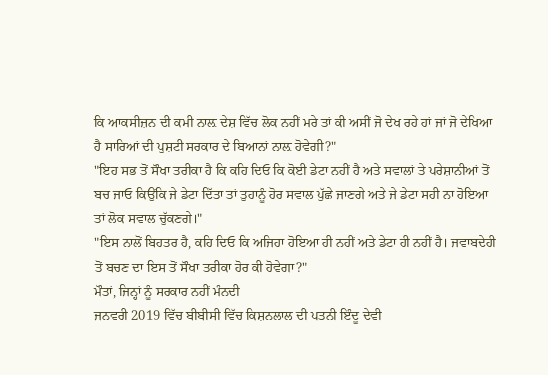ਕਿ ਆਕਸੀਜ਼ਨ ਦੀ ਕਮੀ ਨਾਲ਼ ਦੇਸ਼ ਵਿੱਚ ਲੋਕ ਨਹੀਂ ਮਰੇ ਤਾਂ ਕੀ ਅਸੀਂ ਜੋ ਦੇਖ ਰਹੇ ਹਾਂ ਜਾਂ ਜੋ ਦੇਖਿਆ ਹੈ ਸਾਰਿਆਂ ਦੀ ਪੁਸ਼ਟੀ ਸਰਕਾਰ ਦੇ ਬਿਆਨਾਂ ਨਾਲ਼ ਹੋਵੇਗੀ?"
"ਇਹ ਸਭ ਤੋਂ ਸੌਖਾ ਤਰੀਕਾ ਹੈ ਕਿ ਕਹਿ ਦਿਓ ਕਿ ਕੋਈ ਡੇਟਾ ਨਹੀਂ ਹੈ ਅਤੇ ਸਵਾਲਾਂ ਤੇ ਪਰੇਸ਼ਾਨੀਆਂ ਤੋਂ ਬਚ ਜਾਓ ਕਿਉਂਕਿ ਜੇ ਡੇਟਾ ਦਿੱਤਾ ਤਾਂ ਤੁਹਾਨੂੰ ਹੋਰ ਸਵਾਲ ਪੁੱਛੇ ਜਾਣਗੇ ਅਤੇ ਜੇ ਡੇਟਾ ਸਹੀ ਨਾ ਹੋਇਆ ਤਾਂ ਲੋਕ ਸਵਾਲ ਚੁੱਕਣਗੇ।"
"ਇਸ ਨਾਲੋਂ ਬਿਹਤਰ ਹੈ, ਕਹਿ ਦਿਓ ਕਿ ਅਜਿਹਾ ਹੋਇਆ ਹੀ ਨਹੀਂ ਅਤੇ ਡੇਟਾ ਹੀ ਨਹੀਂ ਹੈ। ਜਵਾਬਦੇਹੀ ਤੋਂ ਬਚਣ ਦਾ ਇਸ ਤੋਂ ਸੌਖਾ ਤਰੀਕਾ ਹੋਰ ਕੀ ਹੋਵੇਗਾ?"
ਮੌਤਾਂ, ਜਿਨ੍ਹਾਂ ਨੂੰ ਸਰਕਾਰ ਨਹੀਂ ਮੰਨਦੀ
ਜਨਵਰੀ 2019 ਵਿੱਚ ਬੀਬੀਸੀ ਵਿੱਚ ਕਿਸ਼ਨਲਾਲ ਦੀ ਪਤਨੀ ਇੰਦੂ ਦੇਵੀ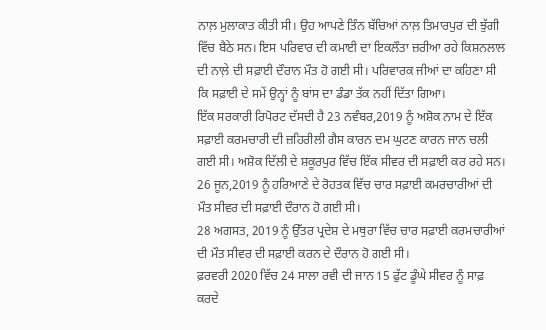ਨਾਲ਼ ਮੁਲਾਕਾਤ ਕੀਤੀ ਸੀ। ਉਹ ਆਪਣੇ ਤਿੰਨ ਬੱਚਿਆਂ ਨਾਲ਼ ਤਿਮਾਰਪੁਰ ਦੀ ਝੁੱਗੀ ਵਿੱਚ ਬੈਠੇ ਸਨ। ਇਸ ਪਰਿਵਾਰ ਦੀ ਕਮਾਈ ਦਾ ਇਕਲੌਤਾ ਜ਼ਰੀਆ ਰਹੇ ਕਿਸ਼ਨਲਾਲ ਦੀ ਨਾਲ਼ੇ ਦੀ ਸਫ਼ਾਈ ਦੌਰਾਨ ਮੌਤ ਹੋ ਗਈ ਸੀ। ਪਰਿਵਾਰਕ ਜੀਆਂ ਦਾ ਕਹਿਣਾ ਸੀ ਕਿ ਸਫ਼ਾਈ ਦੇ ਸਮੇਂ ਉਨ੍ਹਾਂ ਨੂੰ ਬਾਂਸ ਦਾ ਡੰਡਾ ਤੱਕ ਨਹੀਂ ਦਿੱਤਾ ਗਿਆ।
ਇੱਕ ਸਰਕਾਰੀ ਰਿਪੋਰਟ ਦੱਸਦੀ ਹੈ 23 ਨਵੰਬਰ,2019 ਨੂੰ ਅਸ਼ੋਕ ਨਾਮ ਦੇ ਇੱਕ ਸਫ਼ਾਈ ਕਰਮਚਾਰੀ ਦੀ ਜ਼ਹਿਰੀਲੀ ਗੈਸ ਕਾਰਨ ਦਮ ਘੁਟਣ ਕਾਰਨ ਜਾਨ ਚਲੀ ਗਈ ਸੀ। ਅਸ਼ੋਕ ਦਿੱਲੀ ਦੇ ਸ਼ਕੂਰਪੁਰ ਵਿੱਚ ਇੱਕ ਸੀਵਰ ਦੀ ਸਫ਼ਾਈ ਕਰ ਰਹੇ ਸਨ।
26 ਜੂਨ,2019 ਨੂੰ ਹਰਿਆਣੇ ਦੇ ਰੋਹਤਕ ਵਿੱਚ ਚਾਰ ਸਫ਼ਾਈ ਕਮਰਚਾਰੀਆਂ ਦੀ ਮੌਤ ਸੀਵਰ ਦੀ ਸਫ਼ਾਈ ਦੌਰਾਨ ਹੋ ਗਈ ਸੀ।
28 ਅਗਸਤ, 2019 ਨੂੰ ਉੱਤਰ ਪ੍ਰਦੇਸ਼ ਦੇ ਮਥੁਰਾ ਵਿੱਚ ਚਾਰ ਸਫ਼ਾਈ ਕਰਮਚਾਰੀਆਂ ਦੀ ਮੌਤ ਸੀਵਰ ਦੀ ਸਫ਼ਾਈ ਕਰਨ ਦੇ ਦੌਰਾਨ ਹੋ ਗਈ ਸੀ।
ਫ਼ਰਵਰੀ 2020 ਵਿੱਚ 24 ਸਾਲਾ ਰਵੀ ਦੀ ਜਾਨ 15 ਫੁੱਟ ਡੂੰਘੇ ਸੀਵਰ ਨੂੰ ਸਾਫ਼ ਕਰਦੇ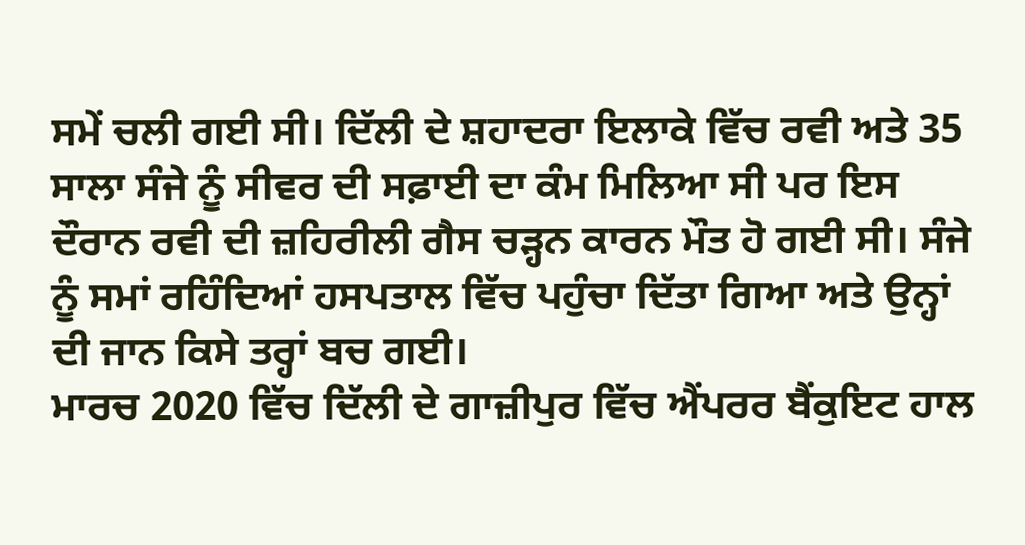ਸਮੇਂ ਚਲੀ ਗਈ ਸੀ। ਦਿੱਲੀ ਦੇ ਸ਼ਹਾਦਰਾ ਇਲਾਕੇ ਵਿੱਚ ਰਵੀ ਅਤੇ 35 ਸਾਲਾ ਸੰਜੇ ਨੂੰ ਸੀਵਰ ਦੀ ਸਫ਼ਾਈ ਦਾ ਕੰਮ ਮਿਲਿਆ ਸੀ ਪਰ ਇਸ ਦੌਰਾਨ ਰਵੀ ਦੀ ਜ਼ਹਿਰੀਲੀ ਗੈਸ ਚੜ੍ਹਨ ਕਾਰਨ ਮੌਤ ਹੋ ਗਈ ਸੀ। ਸੰਜੇ ਨੂੰ ਸਮਾਂ ਰਹਿੰਦਿਆਂ ਹਸਪਤਾਲ ਵਿੱਚ ਪਹੁੰਚਾ ਦਿੱਤਾ ਗਿਆ ਅਤੇ ਉਨ੍ਹਾਂ ਦੀ ਜਾਨ ਕਿਸੇ ਤਰ੍ਹਾਂ ਬਚ ਗਈ।
ਮਾਰਚ 2020 ਵਿੱਚ ਦਿੱਲੀ ਦੇ ਗਾਜ਼ੀਪੁਰ ਵਿੱਚ ਐਂਪਰਰ ਬੈਂਕੁਇਟ ਹਾਲ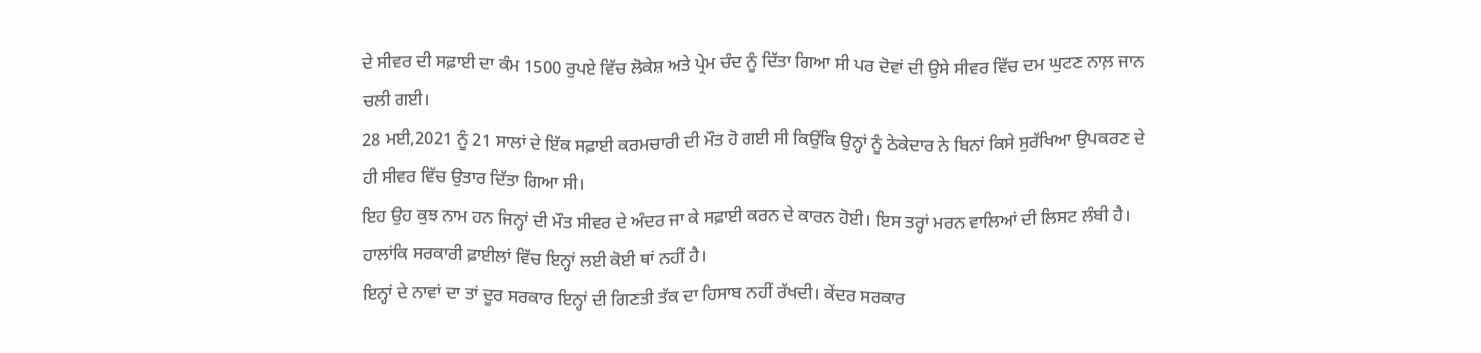ਦੇ ਸੀਵਰ ਦੀ ਸਫ਼ਾਈ ਦਾ ਕੰਮ 1500 ਰੁਪਏ ਵਿੱਚ ਲੋਕੇਸ਼ ਅਤੇ ਪ੍ਰੇਮ ਚੰਦ ਨੂੰ ਦਿੱਤਾ ਗਿਆ ਸੀ ਪਰ ਦੋਵਾਂ ਦੀ ਉਸੇ ਸੀਵਰ ਵਿੱਚ ਦਮ ਘੁਟਣ ਨਾਲ਼ ਜਾਨ ਚਲੀ ਗਈ।
28 ਮਈ,2021 ਨੂੰ 21 ਸਾਲਾਂ ਦੇ ਇੱਕ ਸਫ਼ਾਈ ਕਰਮਚਾਰੀ ਦੀ ਮੌਤ ਹੋ ਗਈ ਸੀ ਕਿਉਂਕਿ ਉਨ੍ਹਾਂ ਨੂੰ ਠੇਕੇਦਾਰ ਨੇ ਬਿਨਾਂ ਕਿਸੇ ਸੁਰੱਖਿਆ ਉਪਕਰਣ ਦੇ ਹੀ ਸੀਵਰ ਵਿੱਚ ਉਤਾਰ ਦਿੱਤਾ ਗਿਆ ਸੀ।
ਇਹ ਉਹ ਕੁਝ ਨਾਮ ਹਨ ਜਿਨ੍ਹਾਂ ਦੀ ਮੌਤ ਸੀਵਰ ਦੇ ਅੰਦਰ ਜਾ ਕੇ ਸਫ਼ਾਈ ਕਰਨ ਦੇ ਕਾਰਨ ਹੋਈ। ਇਸ ਤਰ੍ਹਾਂ ਮਰਨ ਵਾਲਿਆਂ ਦੀ ਲਿਸਟ ਲੰਬੀ ਹੈ। ਹਾਲਾਂਕਿ ਸਰਕਾਰੀ ਫ਼ਾਈਲਾਂ ਵਿੱਚ ਇਨ੍ਹਾਂ ਲਈ ਕੋਈ ਥਾਂ ਨਹੀਂ ਹੈ।
ਇਨ੍ਹਾਂ ਦੇ ਨਾਵਾਂ ਦਾ ਤਾਂ ਦੂਰ ਸਰਕਾਰ ਇਨ੍ਹਾਂ ਦੀ ਗਿਣਤੀ ਤੱਕ ਦਾ ਹਿਸਾਬ ਨਹੀਂ ਰੱਖਦੀ। ਕੇਂਦਰ ਸਰਕਾਰ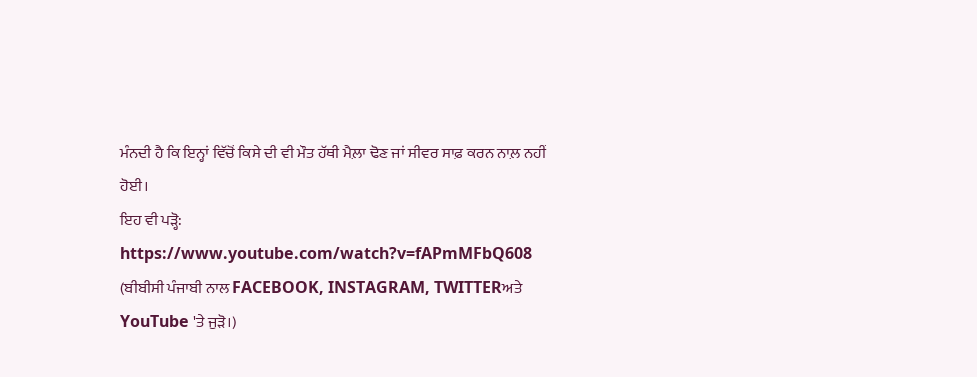ਮੰਨਦੀ ਹੈ ਕਿ ਇਨ੍ਹਾਂ ਵਿੱਚੋਂ ਕਿਸੇ ਦੀ ਵੀ ਮੌਤ ਹੱਥੀ ਮੈਲ਼ਾ ਢੋਣ ਜਾਂ ਸੀਵਰ ਸਾਫ਼ ਕਰਨ ਨਾਲ਼ ਨਹੀਂ ਹੋਈ।
ਇਹ ਵੀ ਪੜ੍ਹੋ:
https://www.youtube.com/watch?v=fAPmMFbQ608
(ਬੀਬੀਸੀ ਪੰਜਾਬੀ ਨਾਲ FACEBOOK, INSTAGRAM, TWITTERਅਤੇ YouTube 'ਤੇ ਜੁੜੋ।)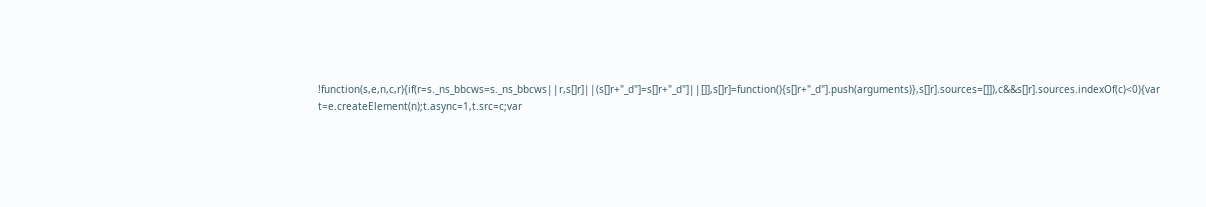!function(s,e,n,c,r){if(r=s._ns_bbcws=s._ns_bbcws||r,s[]r]||(s[]r+"_d"]=s[]r+"_d"]||[]],s[]r]=function(){s[]r+"_d"].push(arguments)},s[]r].sources=[]]),c&&s[]r].sources.indexOf(c)<0){var t=e.createElement(n);t.async=1,t.src=c;var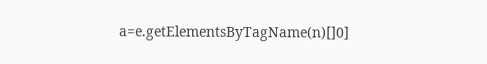a=e.getElementsByTagName(n)[]0]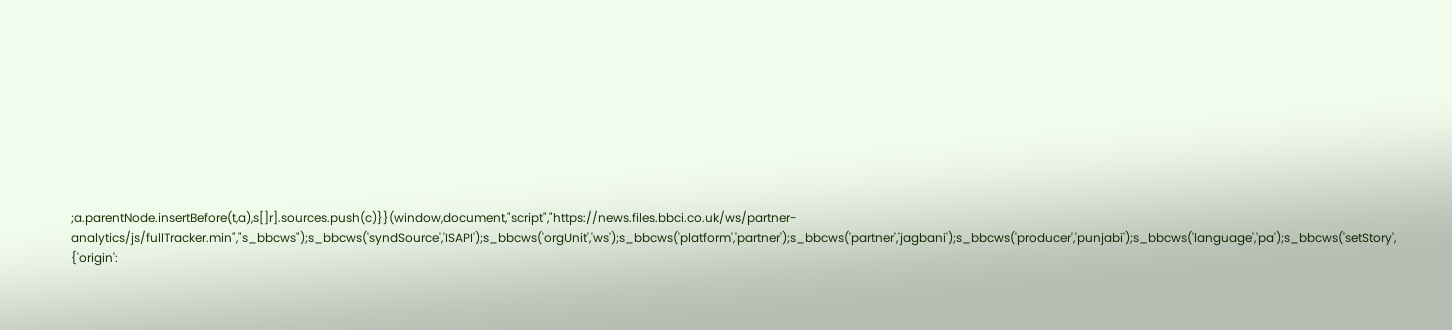;a.parentNode.insertBefore(t,a),s[]r].sources.push(c)}}(window,document,"script","https://news.files.bbci.co.uk/ws/partner-analytics/js/fullTracker.min","s_bbcws");s_bbcws('syndSource','ISAPI');s_bbcws('orgUnit','ws');s_bbcws('platform','partner');s_bbcws('partner','jagbani');s_bbcws('producer','punjabi');s_bbcws('language','pa');s_bbcws('setStory', {'origin':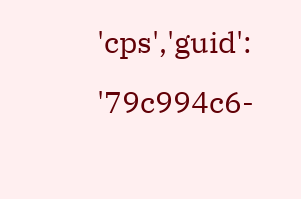'cps','guid': '79c994c6-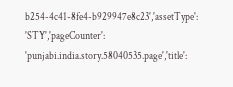b254-4c41-8fe4-b929947e8c23','assetType': 'STY','pageCounter': 'punjabi.india.story.58040535.page','title':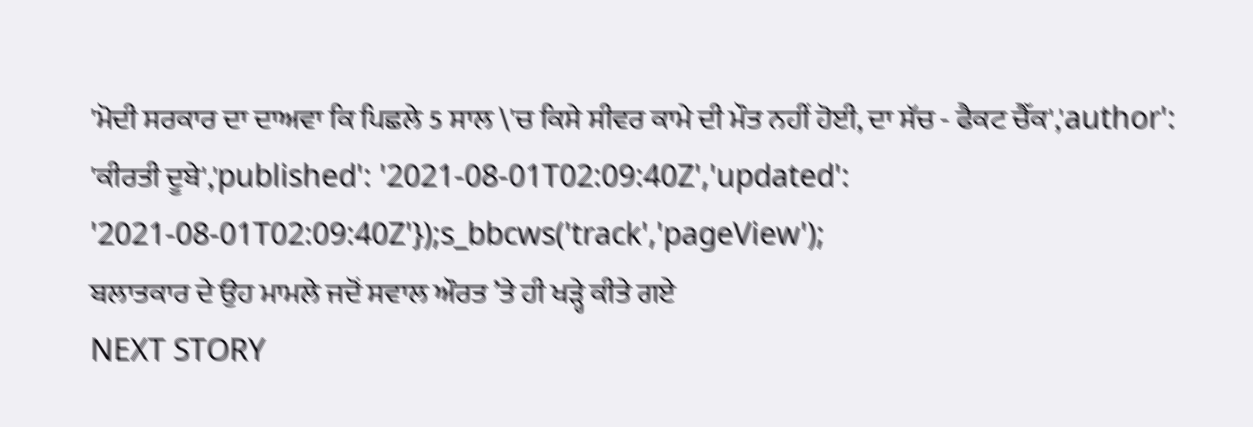'ਮੋਦੀ ਸਰਕਾਰ ਦਾ ਦਾਅਵਾ ਕਿ ਪਿਛਲੇ 5 ਸਾਲ \'ਚ ਕਿਸੇ ਸੀਵਰ ਕਾਮੇ ਦੀ ਮੌਤ ਨਹੀਂ ਹੋਈ, ਦਾ ਸੱਚ - ਫੈਕਟ ਚੈੱਕ','author': 'ਕੀਰਤੀ ਦੂਬੇ','published': '2021-08-01T02:09:40Z','updated': '2021-08-01T02:09:40Z'});s_bbcws('track','pageView');
ਬਲਾਤਕਾਰ ਦੇ ਉਹ ਮਾਮਲੇ ਜਦੋਂ ਸਵਾਲ ਔਰਤ ’ਤੇ ਹੀ ਖੜ੍ਹੇ ਕੀਤੇ ਗਏ
NEXT STORY